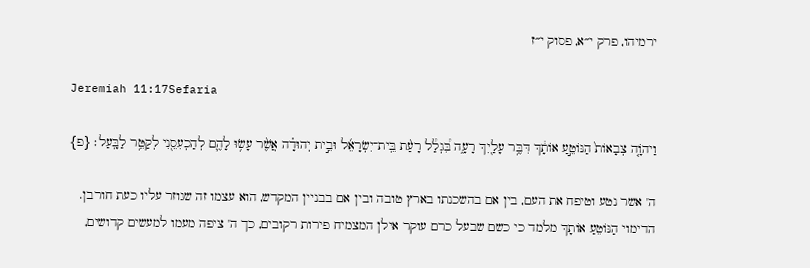ירמיהו, פרק י״א, פסוק י״ז

Jeremiah 11:17Sefaria

וַיהֹוָ֤ה צְבָאוֹת֙ הַנּוֹטֵ֣עַ אוֹתָ֔ךְ דִּבֶּ֥ר עָלַ֖יִךְ רָעָ֑ה בִּ֠גְלַ֠ל רָעַ֨ת בֵּֽית־יִשְׂרָאֵ֜ל וּבֵ֣ית יְהוּדָ֗ה אֲשֶׁ֨ר עָשׂ֥וּ לָהֶ֛ם לְהַכְעִסֵ֖נִי לְקַטֵּ֥ר לַבָּֽעַל׃ {פ}

ה' אשר נטע וטיפח את העם, בין אם בהשכנתו בארץ טובה ובין אם בבניין המקדש, הוא עצמו זה שגוזר עליו כעת חורבן. הדימוי הַנּוֹטֵעַ אוֹתָךְ מלמד כי כשם שבעל כרם עוקר אילן המצמיח פירות רקובים, כך ה' ציפה מעמו למעשים קדושים,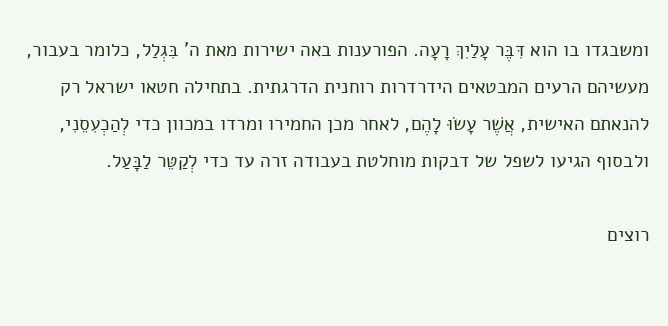ומשבגדו בו הוא דִּבֶּר עָלַיִךְ רָעָה. הפורענות באה ישירות מאת ה' בִּגְלַל, כלומר בעבור, מעשיהם הרעים המבטאים הידרדרות רוחנית הדרגתית. בתחילה חטאו ישראל רק להנאתם האישית, אֲשֶׁר עָשׂוּ לָהֶם, לאחר מכן החמירו ומרדו במכוון כדי לְהַכְעִסֵנִי, ולבסוף הגיעו לשפל של דבקות מוחלטת בעבודה זרה עד כדי לְקַטֵּר לַבָּעַל.

רוצים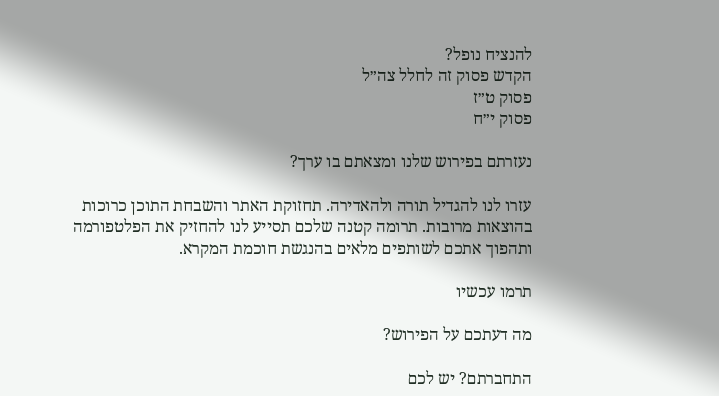להנציח נופל?
הקדש פסוק זה לחלל צה״ל
פסוק ט״ז
פסוק י״ח

נעזרתם בפירוש שלנו ומצאתם בו ערך?

עזרו לנו להגדיל תורה ולהאדירה. תחזוקת האתר והשבחת התוכן כרוכות בהוצאות מרובות. תרומה קטנה שלכם תסייע לנו להחזיק את הפלטפורמה ותהפוך אתכם לשותפים מלאים בהנגשת חוכמת המקרא.

תרמו עכשיו

מה דעתכם על הפירוש?

התחברתם? יש לכם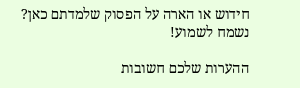חידוש או הארה על הפסוק שלמדתם כאן? נשמח לשמוע!

ההערות שלכם חשובות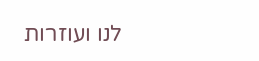לנו ועוזרות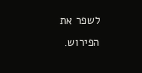לשפר את הפירוש.